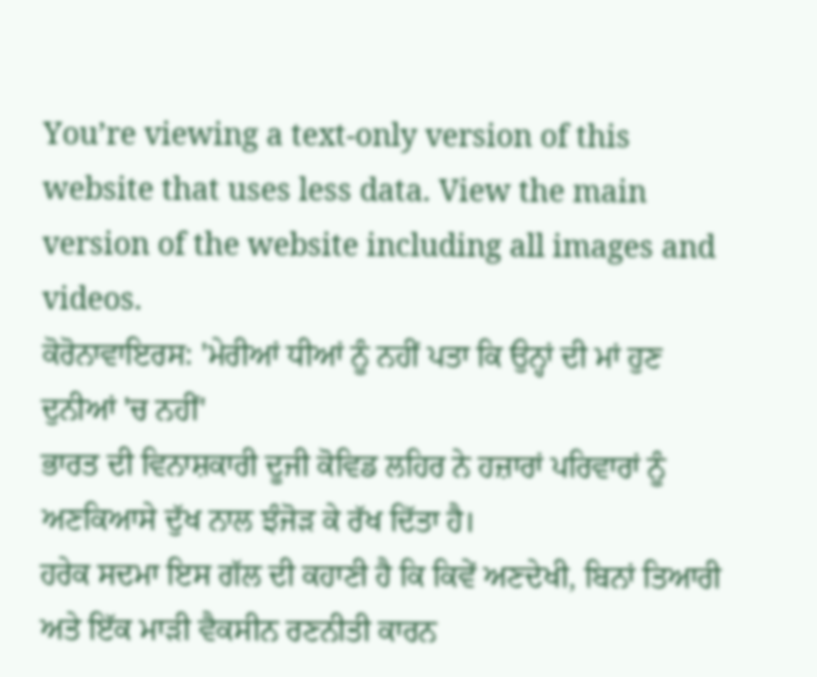You’re viewing a text-only version of this website that uses less data. View the main version of the website including all images and videos.
ਕੋਰੋਨਾਵਾਇਰਸ: 'ਮੇਰੀਆਂ ਧੀਆਂ ਨੂੰ ਨਹੀਂ ਪਤਾ ਕਿ ਉਨ੍ਹਾਂ ਦੀ ਮਾਂ ਹੁਣ ਦੁਨੀਆਂ 'ਚ ਨਹੀਂ'
ਭਾਰਤ ਦੀ ਵਿਨਾਸ਼ਕਾਰੀ ਦੂਜੀ ਕੋਵਿਡ ਲਹਿਰ ਨੇ ਹਜ਼ਾਰਾਂ ਪਰਿਵਾਰਾਂ ਨੂੰ ਅਣਕਿਆਸੇ ਦੁੱਖ ਨਾਲ ਝੰਜੋੜ ਕੇ ਰੱਖ ਦਿੱਤਾ ਹੈ।
ਹਰੇਕ ਸਦਮਾ ਇਸ ਗੱਲ ਦੀ ਕਹਾਣੀ ਹੈ ਕਿ ਕਿਵੇਂ ਅਣਦੇਖੀ, ਬਿਨਾਂ ਤਿਆਰੀ ਅਤੇ ਇੱਕ ਮਾੜੀ ਵੈਕਸੀਨ ਰਣਨੀਤੀ ਕਾਰਨ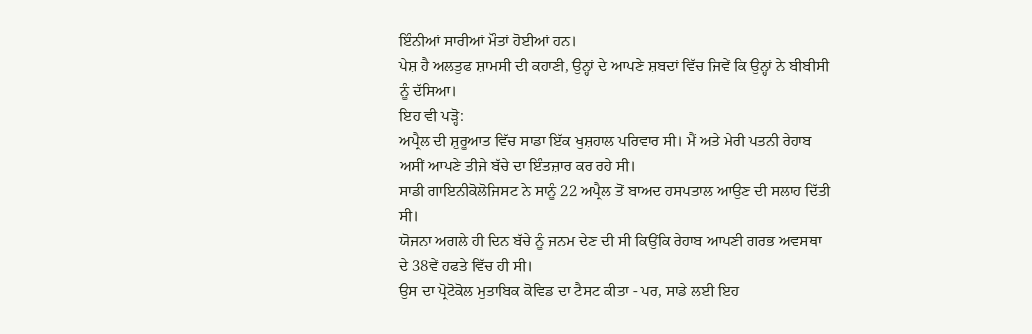ਇੰਨੀਆਂ ਸਾਰੀਆਂ ਮੌਤਾਂ ਹੋਈਆਂ ਹਨ।
ਪੇਸ਼ ਹੈ ਅਲਤੁਫ ਸ਼ਾਮਸੀ ਦੀ ਕਹਾਣੀ, ਉਨ੍ਹਾਂ ਦੇ ਆਪਣੇ ਸ਼ਬਦਾਂ ਵਿੱਚ ਜਿਵੇਂ ਕਿ ਉਨ੍ਹਾਂ ਨੇ ਬੀਬੀਸੀ ਨੂੰ ਦੱਸਿਆ।
ਇਹ ਵੀ ਪੜ੍ਹੋ:
ਅਪ੍ਰੈਲ ਦੀ ਸ਼ੁਰੂਆਤ ਵਿੱਚ ਸਾਡਾ ਇੱਕ ਖੁਸ਼ਹਾਲ ਪਰਿਵਾਰ ਸੀ। ਮੈਂ ਅਤੇ ਮੇਰੀ ਪਤਨੀ ਰੇਹਾਬ ਅਸੀਂ ਆਪਣੇ ਤੀਜੇ ਬੱਚੇ ਦਾ ਇੰਤਜ਼ਾਰ ਕਰ ਰਹੇ ਸੀ।
ਸਾਡੀ ਗਾਇਨੀਕੋਲੋਜਿਸਟ ਨੇ ਸਾਨੂੰ 22 ਅਪ੍ਰੈਲ ਤੋਂ ਬਾਅਦ ਹਸਪਤਾਲ ਆਉਣ ਦੀ ਸਲਾਹ ਦਿੱਤੀ ਸੀ।
ਯੋਜਨਾ ਅਗਲੇ ਹੀ ਦਿਨ ਬੱਚੇ ਨੂੰ ਜਨਮ ਦੇਣ ਦੀ ਸੀ ਕਿਉਂਕਿ ਰੇਹਾਬ ਆਪਣੀ ਗਰਭ ਅਵਸਥਾ ਦੇ 38ਵੇਂ ਹਫਤੇ ਵਿੱਚ ਹੀ ਸੀ।
ਉਸ ਦਾ ਪ੍ਰੋਟੋਕੋਲ ਮੁਤਾਬਿਕ ਕੋਵਿਡ ਦਾ ਟੈਸਟ ਕੀਤਾ - ਪਰ, ਸਾਡੇ ਲਈ ਇਹ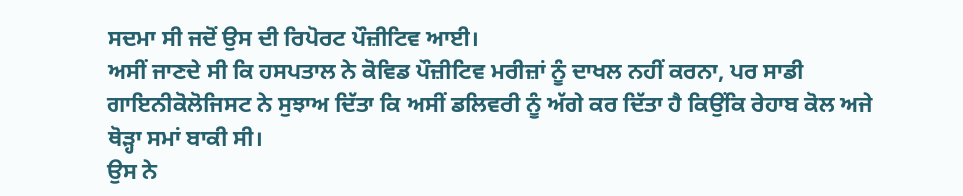ਸਦਮਾ ਸੀ ਜਦੋਂ ਉਸ ਦੀ ਰਿਪੋਰਟ ਪੌਜ਼ੀਟਿਵ ਆਈ।
ਅਸੀਂ ਜਾਣਦੇ ਸੀ ਕਿ ਹਸਪਤਾਲ ਨੇ ਕੋਵਿਡ ਪੌਜ਼ੀਟਿਵ ਮਰੀਜ਼ਾਂ ਨੂੰ ਦਾਖਲ ਨਹੀਂ ਕਰਨਾ, ਪਰ ਸਾਡੀ ਗਾਇਨੀਕੋਲੋਜਿਸਟ ਨੇ ਸੁਝਾਅ ਦਿੱਤਾ ਕਿ ਅਸੀਂ ਡਲਿਵਰੀ ਨੂੰ ਅੱਗੇ ਕਰ ਦਿੱਤਾ ਹੈ ਕਿਉਂਕਿ ਰੇਹਾਬ ਕੋਲ ਅਜੇ ਥੋੜ੍ਹਾ ਸਮਾਂ ਬਾਕੀ ਸੀ।
ਉਸ ਨੇ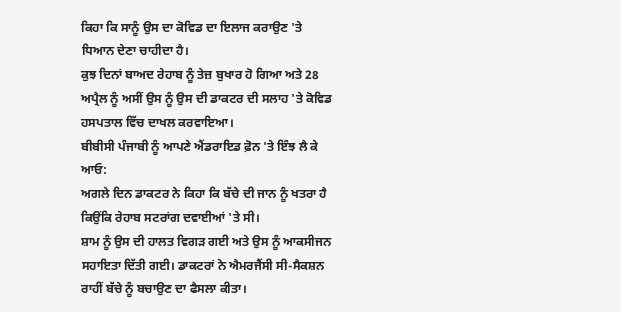ਕਿਹਾ ਕਿ ਸਾਨੂੰ ਉਸ ਦਾ ਕੋਵਿਡ ਦਾ ਇਲਾਜ ਕਰਾਉਣ 'ਤੇ ਧਿਆਨ ਦੇਣਾ ਚਾਹੀਦਾ ਹੈ।
ਕੁਝ ਦਿਨਾਂ ਬਾਅਦ ਰੇਹਾਬ ਨੂੰ ਤੇਜ਼ ਬੁਖਾਰ ਹੋ ਗਿਆ ਅਤੇ 28 ਅਪ੍ਰੈਲ ਨੂੰ ਅਸੀਂ ਉਸ ਨੂੰ ਉਸ ਦੀ ਡਾਕਟਰ ਦੀ ਸਲਾਹ 'ਤੇ ਕੋਵਿਡ ਹਸਪਤਾਲ ਵਿੱਚ ਦਾਖਲ ਕਰਵਾਇਆ।
ਬੀਬੀਸੀ ਪੰਜਾਬੀ ਨੂੰ ਆਪਣੇ ਐਂਡਰਾਇਡ ਫ਼ੋਨ 'ਤੇ ਇੰਝ ਲੈ ਕੇ ਆਓ:
ਅਗਲੇ ਦਿਨ ਡਾਕਟਰ ਨੇ ਕਿਹਾ ਕਿ ਬੱਚੇ ਦੀ ਜਾਨ ਨੂੰ ਖਤਰਾ ਹੈ ਕਿਉਂਕਿ ਰੇਹਾਬ ਸਟਰਾਂਗ ਦਵਾਈਆਂ 'ਤੇ ਸੀ।
ਸ਼ਾਮ ਨੂੰ ਉਸ ਦੀ ਹਾਲਤ ਵਿਗੜ ਗਈ ਅਤੇ ਉਸ ਨੂੰ ਆਕਸੀਜਨ ਸਹਾਇਤਾ ਦਿੱਤੀ ਗਈ। ਡਾਕਟਰਾਂ ਨੇ ਐਮਰਜੈਂਸੀ ਸੀ-ਸੈਕਸ਼ਨ ਰਾਹੀਂ ਬੱਚੇ ਨੂੰ ਬਚਾਉਣ ਦਾ ਫੈਸਲਾ ਕੀਤਾ।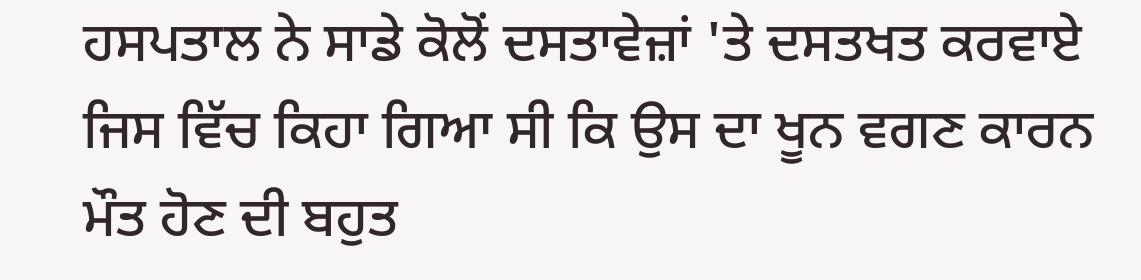ਹਸਪਤਾਲ ਨੇ ਸਾਡੇ ਕੋਲੋਂ ਦਸਤਾਵੇਜ਼ਾਂ 'ਤੇ ਦਸਤਖਤ ਕਰਵਾਏ ਜਿਸ ਵਿੱਚ ਕਿਹਾ ਗਿਆ ਸੀ ਕਿ ਉਸ ਦਾ ਖੂਨ ਵਗਣ ਕਾਰਨ ਮੌਤ ਹੋਣ ਦੀ ਬਹੁਤ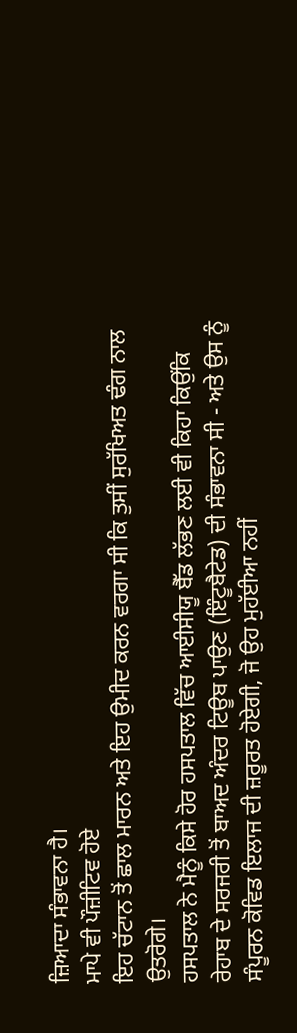ਜ਼ਿਆਦਾ ਸੰਭਾਵਨਾ ਹੈ।
ਮਾਪੇ ਵੀ ਪੌਜ਼ੀਟਿਵ ਹੋਏ
ਇਹ ਚੱਟਾਨ ਤੋਂ ਛਾਲ ਮਾਰਨ ਅਤੇ ਇਹ ਉਮੀਦ ਕਰਨ ਵਰਗਾ ਸੀ ਕਿ ਤੁਸੀਂ ਸੁਰੱਖਿਅਤ ਢੰਗ ਨਾਲ ਉਤਰੋਗੇ।
ਹਸਪਤਾਲ ਨੇ ਮੈਨੂੰ ਕਿਸੇ ਹੋਰ ਹਸਪਤਾਲ ਵਿੱਚ ਆਈਸੀਯੂ ਬੈੱਡ ਲੱਭਣ ਲਈ ਵੀ ਕਿਹਾ ਕਿਉਂਕਿ ਰੇਹਾਬ ਦੇ ਸਰਜਰੀ ਤੋਂ ਬਾਅਦ ਅੰਦਰ ਟਿਊਬ ਪਾਉਣ (ਇੰਟੂਬੈਟੇਡ) ਦੀ ਸੰਭਾਵਨਾ ਸੀ - ਅਤੇ ਉਸ ਨੂੰ ਸੰਪੂਰਨ ਕੋਵਿਡ ਇਲਾਜ ਦੀ ਜ਼ਰੂਰਤ ਹੋਏਗੀ, ਜੋ ਉਹ ਮੁਹੱਈਆ ਨਹੀਂ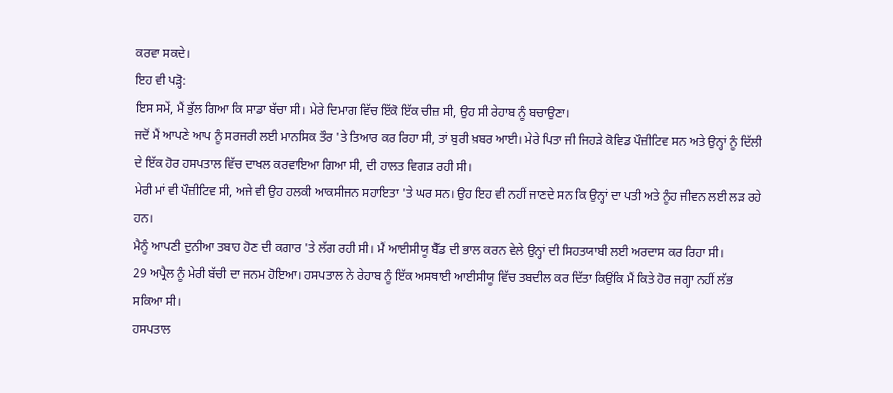ਕਰਵਾ ਸਕਦੇ।
ਇਹ ਵੀ ਪੜ੍ਹੋ:
ਇਸ ਸਮੇਂ, ਮੈਂ ਭੁੱਲ ਗਿਆ ਕਿ ਸਾਡਾ ਬੱਚਾ ਸੀ। ਮੇਰੇ ਦਿਮਾਗ ਵਿੱਚ ਇੱਕੋ ਇੱਕ ਚੀਜ਼ ਸੀ, ਉਹ ਸੀ ਰੇਹਾਬ ਨੂੰ ਬਚਾਉਣਾ।
ਜਦੋਂ ਮੈਂ ਆਪਣੇ ਆਪ ਨੂੰ ਸਰਜਰੀ ਲਈ ਮਾਨਸਿਕ ਤੌਰ 'ਤੇ ਤਿਆਰ ਕਰ ਰਿਹਾ ਸੀ, ਤਾਂ ਬੁਰੀ ਖ਼ਬਰ ਆਈ। ਮੇਰੇ ਪਿਤਾ ਜੀ ਜਿਹੜੇ ਕੋਵਿਡ ਪੌਜ਼ੀਟਿਵ ਸਨ ਅਤੇ ਉਨ੍ਹਾਂ ਨੂੰ ਦਿੱਲੀ ਦੇ ਇੱਕ ਹੋਰ ਹਸਪਤਾਲ ਵਿੱਚ ਦਾਖਲ ਕਰਵਾਇਆ ਗਿਆ ਸੀ, ਦੀ ਹਾਲਤ ਵਿਗੜ ਰਹੀ ਸੀ।
ਮੇਰੀ ਮਾਂ ਵੀ ਪੌਜ਼ੀਟਿਵ ਸੀ, ਅਜੇ ਵੀ ਉਹ ਹਲਕੀ ਆਕਸੀਜਨ ਸਹਾਇਤਾ 'ਤੇ ਘਰ ਸਨ। ਉਹ ਇਹ ਵੀ ਨਹੀਂ ਜਾਣਦੇ ਸਨ ਕਿ ਉਨ੍ਹਾਂ ਦਾ ਪਤੀ ਅਤੇ ਨੂੰਹ ਜੀਵਨ ਲਈ ਲੜ ਰਹੇ ਹਨ।
ਮੈਨੂੰ ਆਪਣੀ ਦੁਨੀਆ ਤਬਾਹ ਹੋਣ ਦੀ ਕਗਾਰ 'ਤੇ ਲੱਗ ਰਹੀ ਸੀ। ਮੈਂ ਆਈਸੀਯੂ ਬੈੱਡ ਦੀ ਭਾਲ ਕਰਨ ਵੇਲੇ ਉਨ੍ਹਾਂ ਦੀ ਸਿਹਤਯਾਬੀ ਲਈ ਅਰਦਾਸ ਕਰ ਰਿਹਾ ਸੀ।
29 ਅਪ੍ਰੈਲ ਨੂੰ ਮੇਰੀ ਬੱਚੀ ਦਾ ਜਨਮ ਹੋਇਆ। ਹਸਪਤਾਲ ਨੇ ਰੇਹਾਬ ਨੂੰ ਇੱਕ ਅਸਥਾਈ ਆਈਸੀਯੂ ਵਿੱਚ ਤਬਦੀਲ ਕਰ ਦਿੱਤਾ ਕਿਉਂਕਿ ਮੈਂ ਕਿਤੇ ਹੋਰ ਜਗ੍ਹਾ ਨਹੀਂ ਲੱਭ ਸਕਿਆ ਸੀ।
ਹਸਪਤਾਲ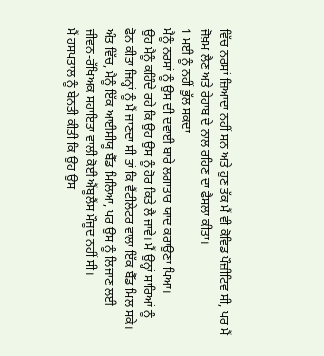ਵਿੱਚ ਨਰਸਾਂ ਜ਼ਿਆਦਾ ਨਹੀਂ ਸਨ ਅਤੇ ਹੁਣ ਤੱਕ ਮੈਂ ਵੀ ਕੋਵਿਡ ਪੌਜ਼ੀਟਿਵ ਸੀ, ਪਰ ਮੈਂ ਜੋਖ਼ਮ ਲੈਣ ਅਤੇ ਰੇਹਾਬ ਦੇ ਨਾਲ ਰਹਿਣ ਦਾ ਫੈਸਲਾ ਕੀਤਾ।
1 ਮਈ ਨੂੰ ਨਹੀਂ ਭੁੱਲ ਸਕਦਾ
ਮੈਨੂੰ ਨਰਸਾਂ ਨੂੰ ਉਸ ਦੀ ਦਵਾਈ ਬਾਰੇ ਲਗਾਤਾਰ ਯਾਦ ਕਰਾਉਣਾ ਪਿਆ।
ਉਹ ਮੈਨੂੰ ਕਹਿੰਦੇ ਰਹੇ ਕਿ ਉਹ ਉਸ ਨੂੰ ਹੋਰ ਕਿਤੇ ਲੈ ਜਾਵੇ। ਮੈਂ ਉਨ੍ਹਾਂ ਸਾਰਿਆਂ ਨੂੰ ਫੋਨ ਕੀਤਾ ਜਿਨ੍ਹਾਂ ਨੂੰ ਮੈਂ ਜਾਣਦਾ ਸੀ ਤਾਂ ਕਿ ਵੈਂਟੀਲੇਟਰ ਵਾਲਾ ਇੱਕ ਬੈੱਡ ਮਿਲ ਸਕੇ।
ਅੰਤ ਵਿੱਚ, ਮੈਨੂੰ ਇੱਕ ਆਈਸੀਯੂ ਬੈੱਡ ਮਿਲਿਆ, ਪਰ ਉਸ ਨੂੰ ਲਿਜਾਣ ਲਈ ਜੀਵਨ-ਰੱਖਿਅਕ ਸਹਾਇਤਾ ਵਾਲੀ ਕੋਈ ਐਂਬੂਲੈਂਸ ਮੌਜੂਦ ਨਹੀਂ ਸੀ।
ਮੈਂ ਹਸਪਤਾਲ ਨੂੰ ਬੇਨਤੀ ਕੀਤੀ ਕਿ ਉਹ ਉਸ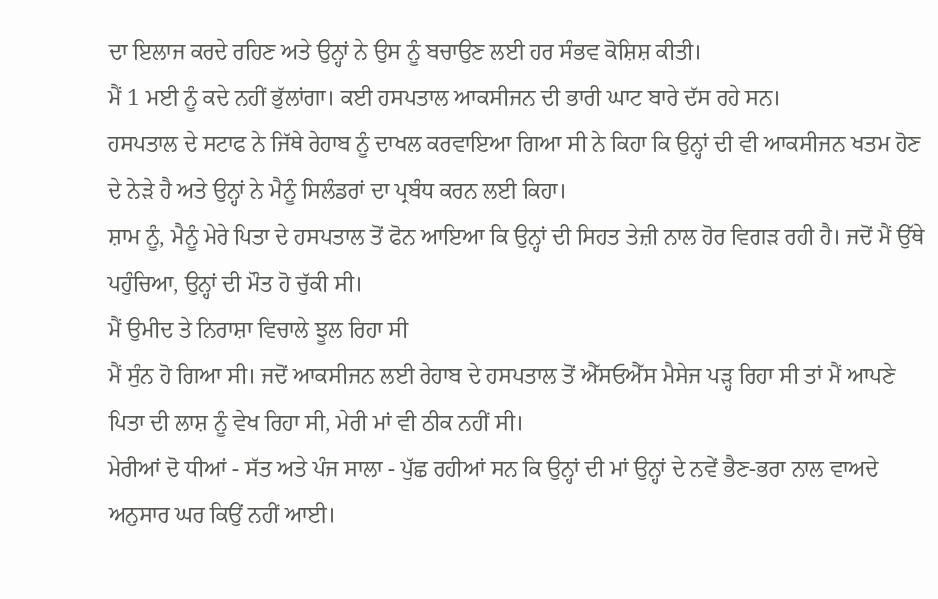ਦਾ ਇਲਾਜ ਕਰਦੇ ਰਹਿਣ ਅਤੇ ਉਨ੍ਹਾਂ ਨੇ ਉਸ ਨੂੰ ਬਚਾਉਣ ਲਈ ਹਰ ਸੰਭਵ ਕੋਸ਼ਿਸ਼ ਕੀਤੀ।
ਮੈਂ 1 ਮਈ ਨੂੰ ਕਦੇ ਨਹੀਂ ਭੁੱਲਾਂਗਾ। ਕਈ ਹਸਪਤਾਲ ਆਕਸੀਜਨ ਦੀ ਭਾਰੀ ਘਾਟ ਬਾਰੇ ਦੱਸ ਰਹੇ ਸਨ।
ਹਸਪਤਾਲ ਦੇ ਸਟਾਫ ਨੇ ਜਿੱਥੇ ਰੇਹਾਬ ਨੂੰ ਦਾਖਲ ਕਰਵਾਇਆ ਗਿਆ ਸੀ ਨੇ ਕਿਹਾ ਕਿ ਉਨ੍ਹਾਂ ਦੀ ਵੀ ਆਕਸੀਜਨ ਖਤਮ ਹੋਣ ਦੇ ਨੇੜੇ ਹੈ ਅਤੇ ਉਨ੍ਹਾਂ ਨੇ ਮੈਨੂੰ ਸਿਲੰਡਰਾਂ ਦਾ ਪ੍ਰਬੰਧ ਕਰਨ ਲਈ ਕਿਹਾ।
ਸ਼ਾਮ ਨੂੰ, ਮੈਨੂੰ ਮੇਰੇ ਪਿਤਾ ਦੇ ਹਸਪਤਾਲ ਤੋਂ ਫੋਨ ਆਇਆ ਕਿ ਉਨ੍ਹਾਂ ਦੀ ਸਿਹਤ ਤੇਜ਼ੀ ਨਾਲ ਹੋਰ ਵਿਗੜ ਰਹੀ ਹੈ। ਜਦੋਂ ਮੈਂ ਉੱਥੇ ਪਹੁੰਚਿਆ, ਉਨ੍ਹਾਂ ਦੀ ਮੌਤ ਹੋ ਚੁੱਕੀ ਸੀ।
ਮੈਂ ਉਮੀਦ ਤੇ ਨਿਰਾਸ਼ਾ ਵਿਚਾਲੇ ਝੂਲ ਰਿਹਾ ਸੀ
ਮੈਂ ਸੁੰਨ ਹੋ ਗਿਆ ਸੀ। ਜਦੋਂ ਆਕਸੀਜਨ ਲਈ ਰੇਹਾਬ ਦੇ ਹਸਪਤਾਲ ਤੋਂ ਐੱਸਓਐੱਸ ਮੈਸੇਜ ਪੜ੍ਹ ਰਿਹਾ ਸੀ ਤਾਂ ਮੈਂ ਆਪਣੇ ਪਿਤਾ ਦੀ ਲਾਸ਼ ਨੂੰ ਵੇਖ ਰਿਹਾ ਸੀ, ਮੇਰੀ ਮਾਂ ਵੀ ਠੀਕ ਨਹੀਂ ਸੀ।
ਮੇਰੀਆਂ ਦੋ ਧੀਆਂ - ਸੱਤ ਅਤੇ ਪੰਜ ਸਾਲਾ - ਪੁੱਛ ਰਹੀਆਂ ਸਨ ਕਿ ਉਨ੍ਹਾਂ ਦੀ ਮਾਂ ਉਨ੍ਹਾਂ ਦੇ ਨਵੇਂ ਭੈਣ-ਭਰਾ ਨਾਲ ਵਾਅਦੇ ਅਨੁਸਾਰ ਘਰ ਕਿਉਂ ਨਹੀਂ ਆਈ।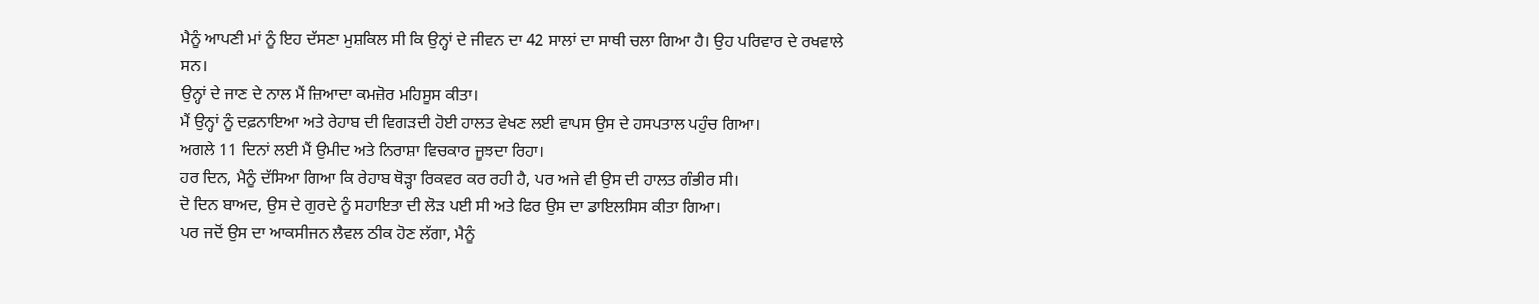ਮੈਨੂੰ ਆਪਣੀ ਮਾਂ ਨੂੰ ਇਹ ਦੱਸਣਾ ਮੁਸ਼ਕਿਲ ਸੀ ਕਿ ਉਨ੍ਹਾਂ ਦੇ ਜੀਵਨ ਦਾ 42 ਸਾਲਾਂ ਦਾ ਸਾਥੀ ਚਲਾ ਗਿਆ ਹੈ। ਉਹ ਪਰਿਵਾਰ ਦੇ ਰਖਵਾਲੇ ਸਨ।
ਉਨ੍ਹਾਂ ਦੇ ਜਾਣ ਦੇ ਨਾਲ ਮੈਂ ਜ਼ਿਆਦਾ ਕਮਜ਼ੋਰ ਮਹਿਸੂਸ ਕੀਤਾ।
ਮੈਂ ਉਨ੍ਹਾਂ ਨੂੰ ਦਫ਼ਨਾਇਆ ਅਤੇ ਰੇਹਾਬ ਦੀ ਵਿਗੜਦੀ ਹੋਈ ਹਾਲਤ ਵੇਖਣ ਲਈ ਵਾਪਸ ਉਸ ਦੇ ਹਸਪਤਾਲ ਪਹੁੰਚ ਗਿਆ।
ਅਗਲੇ 11 ਦਿਨਾਂ ਲਈ ਮੈਂ ਉਮੀਦ ਅਤੇ ਨਿਰਾਸ਼ਾ ਵਿਚਕਾਰ ਜੂਝਦਾ ਰਿਹਾ।
ਹਰ ਦਿਨ, ਮੈਨੂੰ ਦੱਸਿਆ ਗਿਆ ਕਿ ਰੇਹਾਬ ਥੋੜ੍ਹਾ ਰਿਕਵਰ ਕਰ ਰਹੀ ਹੈ, ਪਰ ਅਜੇ ਵੀ ਉਸ ਦੀ ਹਾਲਤ ਗੰਭੀਰ ਸੀ।
ਦੋ ਦਿਨ ਬਾਅਦ, ਉਸ ਦੇ ਗੁਰਦੇ ਨੂੰ ਸਹਾਇਤਾ ਦੀ ਲੋੜ ਪਈ ਸੀ ਅਤੇ ਫਿਰ ਉਸ ਦਾ ਡਾਇਲਸਿਸ ਕੀਤਾ ਗਿਆ।
ਪਰ ਜਦੋਂ ਉਸ ਦਾ ਆਕਸੀਜਨ ਲੈਵਲ ਠੀਕ ਹੋਣ ਲੱਗਾ, ਮੈਨੂੰ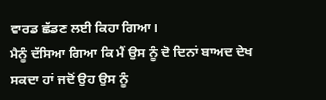ਵਾਰਡ ਛੱਡਣ ਲਈ ਕਿਹਾ ਗਿਆ।
ਮੈਨੂੰ ਦੱਸਿਆ ਗਿਆ ਕਿ ਮੈਂ ਉਸ ਨੂੰ ਦੋ ਦਿਨਾਂ ਬਾਅਦ ਦੇਖ ਸਕਦਾ ਹਾਂ ਜਦੋਂ ਉਹ ਉਸ ਨੂੰ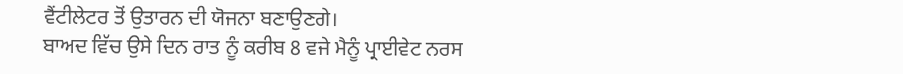ਵੈਂਟੀਲੇਟਰ ਤੋਂ ਉਤਾਰਨ ਦੀ ਯੋਜਨਾ ਬਣਾਉਣਗੇ।
ਬਾਅਦ ਵਿੱਚ ਉਸੇ ਦਿਨ ਰਾਤ ਨੂੰ ਕਰੀਬ 8 ਵਜੇ ਮੈਨੂੰ ਪ੍ਰਾਈਵੇਟ ਨਰਸ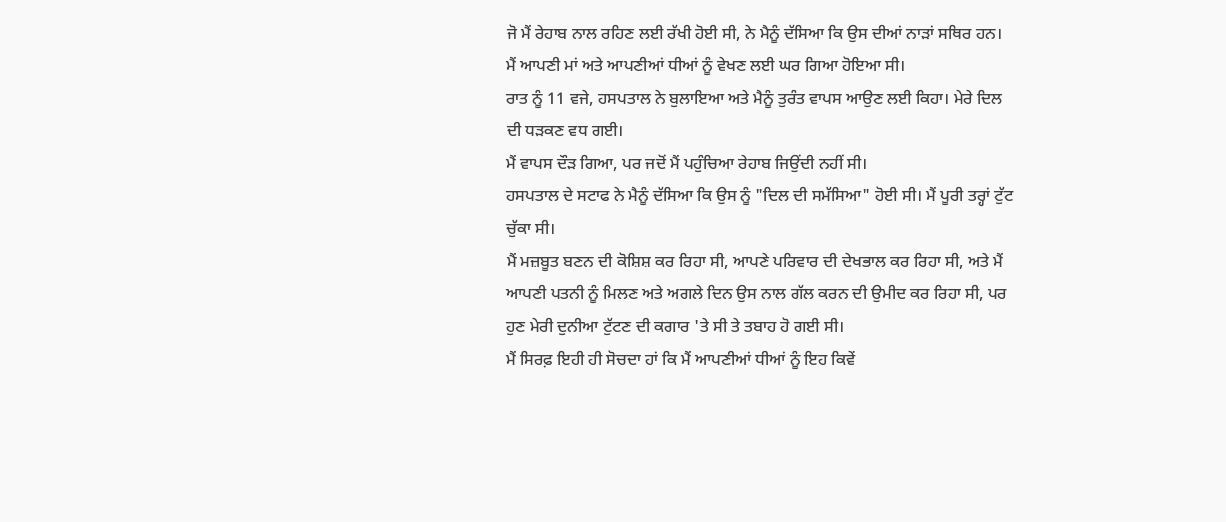ਜੋ ਮੈਂ ਰੇਹਾਬ ਨਾਲ ਰਹਿਣ ਲਈ ਰੱਖੀ ਹੋਈ ਸੀ, ਨੇ ਮੈਨੂੰ ਦੱਸਿਆ ਕਿ ਉਸ ਦੀਆਂ ਨਾੜਾਂ ਸਥਿਰ ਹਨ।
ਮੈਂ ਆਪਣੀ ਮਾਂ ਅਤੇ ਆਪਣੀਆਂ ਧੀਆਂ ਨੂੰ ਵੇਖਣ ਲਈ ਘਰ ਗਿਆ ਹੋਇਆ ਸੀ।
ਰਾਤ ਨੂੰ 11 ਵਜੇ, ਹਸਪਤਾਲ ਨੇ ਬੁਲਾਇਆ ਅਤੇ ਮੈਨੂੰ ਤੁਰੰਤ ਵਾਪਸ ਆਉਣ ਲਈ ਕਿਹਾ। ਮੇਰੇ ਦਿਲ ਦੀ ਧੜਕਣ ਵਧ ਗਈ।
ਮੈਂ ਵਾਪਸ ਦੌੜ ਗਿਆ, ਪਰ ਜਦੋਂ ਮੈਂ ਪਹੁੰਚਿਆ ਰੇਹਾਬ ਜਿਉਂਦੀ ਨਹੀਂ ਸੀ।
ਹਸਪਤਾਲ ਦੇ ਸਟਾਫ ਨੇ ਮੈਨੂੰ ਦੱਸਿਆ ਕਿ ਉਸ ਨੂੰ "ਦਿਲ ਦੀ ਸਮੱਸਿਆ" ਹੋਈ ਸੀ। ਮੈਂ ਪੂਰੀ ਤਰ੍ਹਾਂ ਟੁੱਟ ਚੁੱਕਾ ਸੀ।
ਮੈਂ ਮਜ਼ਬੂਤ ਬਣਨ ਦੀ ਕੋਸ਼ਿਸ਼ ਕਰ ਰਿਹਾ ਸੀ, ਆਪਣੇ ਪਰਿਵਾਰ ਦੀ ਦੇਖਭਾਲ ਕਰ ਰਿਹਾ ਸੀ, ਅਤੇ ਮੈਂ ਆਪਣੀ ਪਤਨੀ ਨੂੰ ਮਿਲਣ ਅਤੇ ਅਗਲੇ ਦਿਨ ਉਸ ਨਾਲ ਗੱਲ ਕਰਨ ਦੀ ਉਮੀਦ ਕਰ ਰਿਹਾ ਸੀ, ਪਰ ਹੁਣ ਮੇਰੀ ਦੁਨੀਆ ਟੁੱਟਣ ਦੀ ਕਗਾਰ 'ਤੇ ਸੀ ਤੇ ਤਬਾਹ ਹੋ ਗਈ ਸੀ।
ਮੈਂ ਸਿਰਫ਼ ਇਹੀ ਹੀ ਸੋਚਦਾ ਹਾਂ ਕਿ ਮੈਂ ਆਪਣੀਆਂ ਧੀਆਂ ਨੂੰ ਇਹ ਕਿਵੇਂ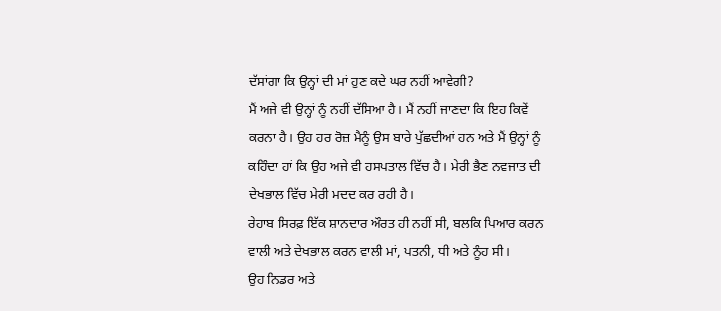ਦੱਸਾਂਗਾ ਕਿ ਉਨ੍ਹਾਂ ਦੀ ਮਾਂ ਹੁਣ ਕਦੇ ਘਰ ਨਹੀਂ ਆਵੇਗੀ?
ਮੈਂ ਅਜੇ ਵੀ ਉਨ੍ਹਾਂ ਨੂੰ ਨਹੀਂ ਦੱਸਿਆ ਹੈ। ਮੈਂ ਨਹੀਂ ਜਾਣਦਾ ਕਿ ਇਹ ਕਿਵੇਂ ਕਰਨਾ ਹੈ। ਉਹ ਹਰ ਰੋਜ਼ ਮੈਨੂੰ ਉਸ ਬਾਰੇ ਪੁੱਛਦੀਆਂ ਹਨ ਅਤੇ ਮੈਂ ਉਨ੍ਹਾਂ ਨੂੰ ਕਹਿੰਦਾ ਹਾਂ ਕਿ ਉਹ ਅਜੇ ਵੀ ਹਸਪਤਾਲ ਵਿੱਚ ਹੈ। ਮੇਰੀ ਭੈਣ ਨਵਜਾਤ ਦੀ ਦੇਖਭਾਲ ਵਿੱਚ ਮੇਰੀ ਮਦਦ ਕਰ ਰਹੀ ਹੈ।
ਰੇਹਾਬ ਸਿਰਫ਼ ਇੱਕ ਸ਼ਾਨਦਾਰ ਔਰਤ ਹੀ ਨਹੀਂ ਸੀ, ਬਲਕਿ ਪਿਆਰ ਕਰਨ ਵਾਲੀ ਅਤੇ ਦੇਖਭਾਲ ਕਰਨ ਵਾਲੀ ਮਾਂ, ਪਤਨੀ, ਧੀ ਅਤੇ ਨੂੰਹ ਸੀ।
ਉਹ ਨਿਡਰ ਅਤੇ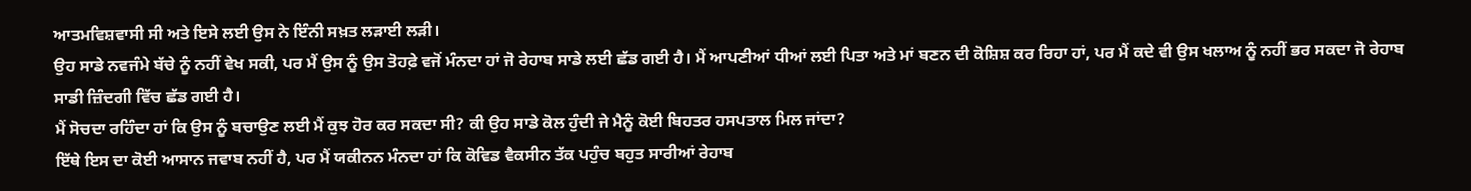ਆਤਮਵਿਸ਼ਵਾਸੀ ਸੀ ਅਤੇ ਇਸੇ ਲਈ ਉਸ ਨੇ ਇੰਨੀ ਸਖ਼ਤ ਲੜਾਈ ਲੜੀ।
ਉਹ ਸਾਡੇ ਨਵਜੰਮੇ ਬੱਚੇ ਨੂੰ ਨਹੀਂ ਵੇਖ ਸਕੀ, ਪਰ ਮੈਂ ਉਸ ਨੂੰ ਉਸ ਤੋਹਫ਼ੇ ਵਜੋਂ ਮੰਨਦਾ ਹਾਂ ਜੋ ਰੇਹਾਬ ਸਾਡੇ ਲਈ ਛੱਡ ਗਈ ਹੈ। ਮੈਂ ਆਪਣੀਆਂ ਧੀਆਂ ਲਈ ਪਿਤਾ ਅਤੇ ਮਾਂ ਬਣਨ ਦੀ ਕੋਸ਼ਿਸ਼ ਕਰ ਰਿਹਾ ਹਾਂ, ਪਰ ਮੈਂ ਕਦੇ ਵੀ ਉਸ ਖਲਾਅ ਨੂੰ ਨਹੀਂ ਭਰ ਸਕਦਾ ਜੋ ਰੇਹਾਬ ਸਾਡੀ ਜ਼ਿੰਦਗੀ ਵਿੱਚ ਛੱਡ ਗਈ ਹੈ।
ਮੈਂ ਸੋਚਦਾ ਰਹਿੰਦਾ ਹਾਂ ਕਿ ਉਸ ਨੂੰ ਬਚਾਉਣ ਲਈ ਮੈਂ ਕੁਝ ਹੋਰ ਕਰ ਸਕਦਾ ਸੀ? ਕੀ ਉਹ ਸਾਡੇ ਕੋਲ ਹੁੰਦੀ ਜੇ ਮੈਨੂੰ ਕੋਈ ਬਿਹਤਰ ਹਸਪਤਾਲ ਮਿਲ ਜਾਂਦਾ?
ਇੱਥੇ ਇਸ ਦਾ ਕੋਈ ਆਸਾਨ ਜਵਾਬ ਨਹੀਂ ਹੈ, ਪਰ ਮੈਂ ਯਕੀਨਨ ਮੰਨਦਾ ਹਾਂ ਕਿ ਕੋਵਿਡ ਵੈਕਸੀਨ ਤੱਕ ਪਹੁੰਚ ਬਹੁਤ ਸਾਰੀਆਂ ਰੇਹਾਬ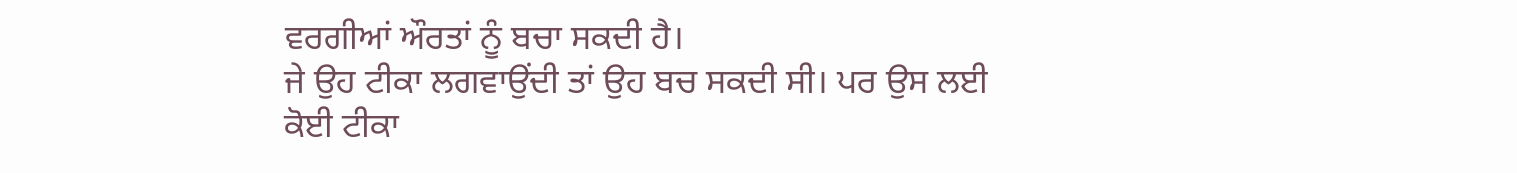ਵਰਗੀਆਂ ਔਰਤਾਂ ਨੂੰ ਬਚਾ ਸਕਦੀ ਹੈ।
ਜੇ ਉਹ ਟੀਕਾ ਲਗਵਾਉਂਦੀ ਤਾਂ ਉਹ ਬਚ ਸਕਦੀ ਸੀ। ਪਰ ਉਸ ਲਈ ਕੋਈ ਟੀਕਾ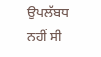ਉਪਲੱਬਧ ਨਹੀਂ ਸੀ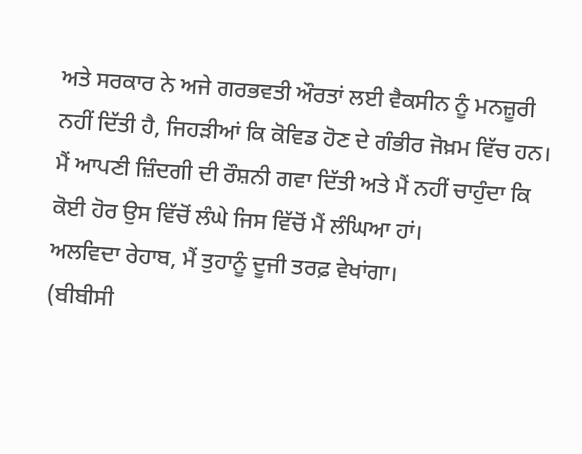ਅਤੇ ਸਰਕਾਰ ਨੇ ਅਜੇ ਗਰਭਵਤੀ ਔਰਤਾਂ ਲਈ ਵੈਕਸੀਨ ਨੂੰ ਮਨਜ਼ੂਰੀ ਨਹੀਂ ਦਿੱਤੀ ਹੈ, ਜਿਹੜੀਆਂ ਕਿ ਕੋਵਿਡ ਹੋਣ ਦੇ ਗੰਭੀਰ ਜੋਖ਼ਮ ਵਿੱਚ ਹਨ।
ਮੈਂ ਆਪਣੀ ਜ਼ਿੰਦਗੀ ਦੀ ਰੌਸ਼ਨੀ ਗਵਾ ਦਿੱਤੀ ਅਤੇ ਮੈਂ ਨਹੀਂ ਚਾਹੁੰਦਾ ਕਿ ਕੋਈ ਹੋਰ ਉਸ ਵਿੱਚੋਂ ਲੰਘੇ ਜਿਸ ਵਿੱਚੋਂ ਮੈਂ ਲੰਘਿਆ ਹਾਂ।
ਅਲਵਿਦਾ ਰੇਹਾਬ, ਮੈਂ ਤੁਹਾਨੂੰ ਦੂਜੀ ਤਰਫ਼ ਵੇਖਾਂਗਾ।
(ਬੀਬੀਸੀ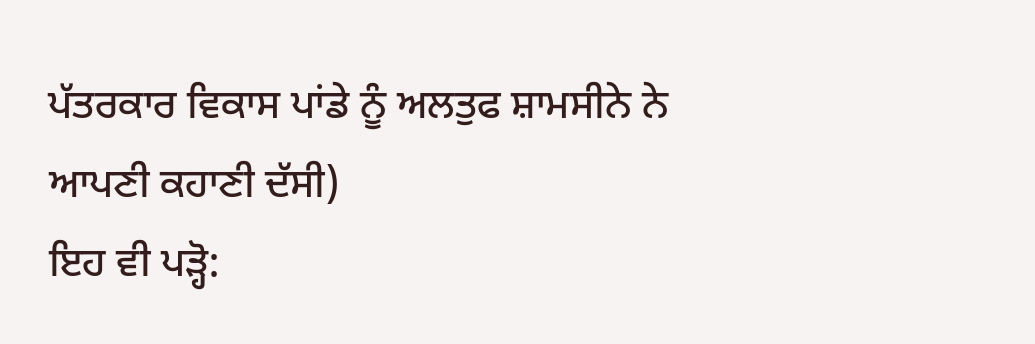ਪੱਤਰਕਾਰ ਵਿਕਾਸ ਪਾਂਡੇ ਨੂੰ ਅਲਤੁਫ ਸ਼ਾਮਸੀਨੇ ਨੇ ਆਪਣੀ ਕਹਾਣੀ ਦੱਸੀ)
ਇਹ ਵੀ ਪੜ੍ਹੋ: